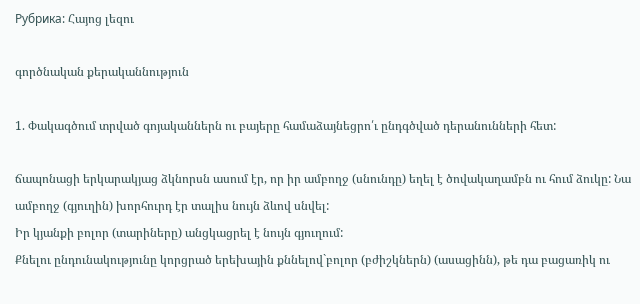Рубрика: Հայոց լեզու

գործնական քերականնություն

1. Փակագծում տրված գոյականներն ու բայերը համաձայնեցրո՛ւ ընդգծված դերանունների հետ:

ճապոնացի երկարակյաց ձկնորսն ասում էր, որ իր ամբողջ (սնունդը) եղել է ծովակաղամբն ու հում ձուկը: Նա ամբողջ (գյուղին) խորհուրդ էր տալիս նույն ձևով սնվել:
Իր կյանքի բոլոր (տարիները) անցկացրել է նույն գյուղում:
Քնելու ընդունակությունը կորցրած երեխային քննելով`բոլոր (բժիշկներն) (ասացինն), թե դա բացառիկ ու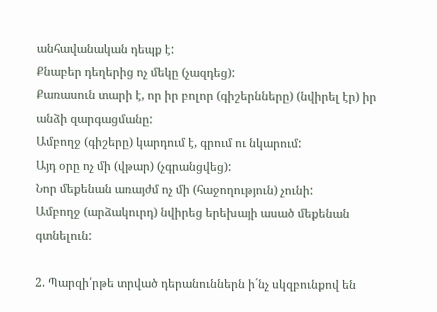անհավանական դեպք է:
Քնաբեր դեղերից ոչ մեկը (չազդեց):
Քառասուն տարի է, որ իր բոլոր (գիշերնները) (նվիրել էր) իր անձի զարգացմանը:
Ամբողջ (գիշերը) կարդում է, գրում ու նկարում:
Այդ օրը ոչ մի (վթար) (չգրանցվեց):
Նոր մեքենան առայժմ ոչ մի (հաջողություն) չունի:
Ամբողջ (արձակուրդ) նվիրեց երեխայի ասած մեքենան գտնելուն:

2. Պարզի՛րթե տրված դերանուններն ի´նչ սկզբունքով են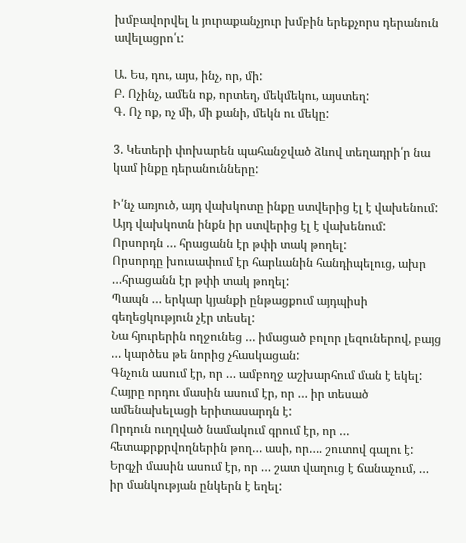խմբավորվել և յուրաքանչյուր խմբին երեքչորս դերանուն ավելացրո՛ւ:

Ա. Ես, դու, այս, ինչ, որ, մի:
Բ. Ոչինչ, ամեն ոք, որտեղ, մեկմեկու, այստեղ:
Գ. Ոչ ոք, ոչ մի, մի քանի, մեկն ու մեկը:

3. Կետերի փոխարեն պահանջված ձևով տեղադրի՛ր նա  կամ ինքը դերանունները:

Ի՛նչ առյուծ, այդ վախկոտը ինքը ստվերից էլ է վախենում:
Այդ վախկոտն ինքն իր ստվերից էլ է վախենում:
Որսորդն … հրացանն էր թփի տակ թողել:
Որսորդը խուսափում էր հարևանին հանդիպելուց, ախր …հրացանն էր թփի տակ թողել:
Պապն … երկար կյանքի ընթացքում այդպիսի գեղեցկություն չէր տեսել:
Նա հյուրերին ողջունեց … իմացած բոլոր լեզուներով, բայց … կարծես թե նորից չհասկացան:
Գնչուն ասում էր, որ … ամբողջ աշխարհում ման է եկել:
Հայրը որդու մասին ասում էր, որ … իր տեսած ամենախելացի երիտասարդն է:
Որդուն ուղղված նամակում գրում էր, որ … հետաքրքրվողներին թող… ասի, որ…. շուտով գալու է:
Երգչի մասին ասում էր, որ … շատ վաղուց է ճանաչում, … իր մանկության ընկերն է եղել: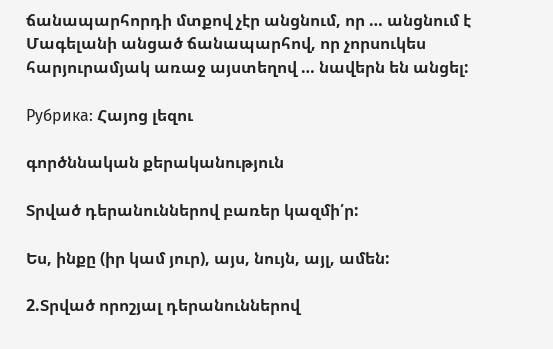ճանապարհորդի մտքով չէր անցնում, որ … անցնում է Մագելանի անցած ճանապարհով, որ չորսուկես հարյուրամյակ առաջ այստեղով … նավերն են անցել:

Рубрика: Հայոց լեզու

գործննական քերականություն

Տրված դերանուններով բառեր կազմի՛ր:

Ես, ինքը (իր կամ յուր), այս, նույն, այլ, ամեն:

2.Տրված որոշյալ դերանուններով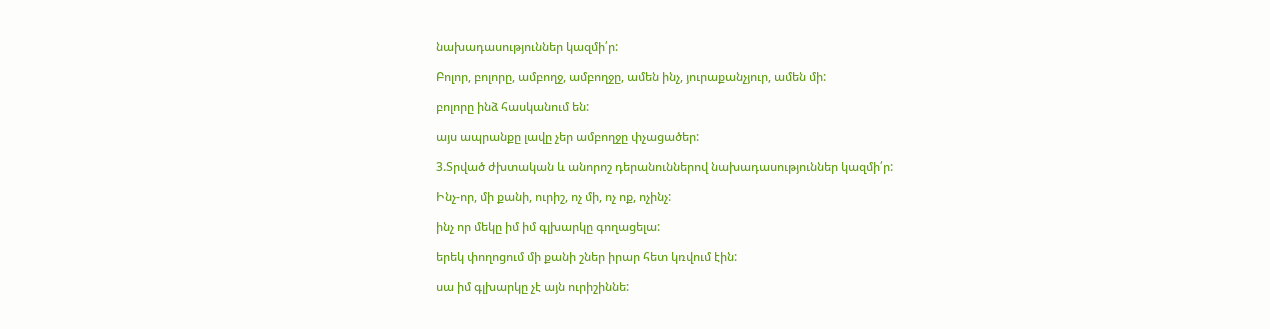նախադասություններ կազմի՛ր:

Բոլոր, բոլորը, ամբողջ, ամբողջը, ամեն ինչ, յուրաքանչյուր, ամեն մի:

բոլորը ինձ հասկանում են:

այս ապրանքը լավը չեր ամբողջը փչացածեր:

3.Տրված ժխտական և անորոշ դերանուններով նախադասություններ կազմի՛ր:

Ինչ-որ, մի քանի, ուրիշ, ոչ մի, ոչ ոք, ոչինչ:

ինչ որ մեկը իմ իմ գլխարկը գողացելա:

երեկ փողոցում մի քանի շներ իրար հետ կռվում էին:

սա իմ գլխարկը չէ այն ուրիշիննե: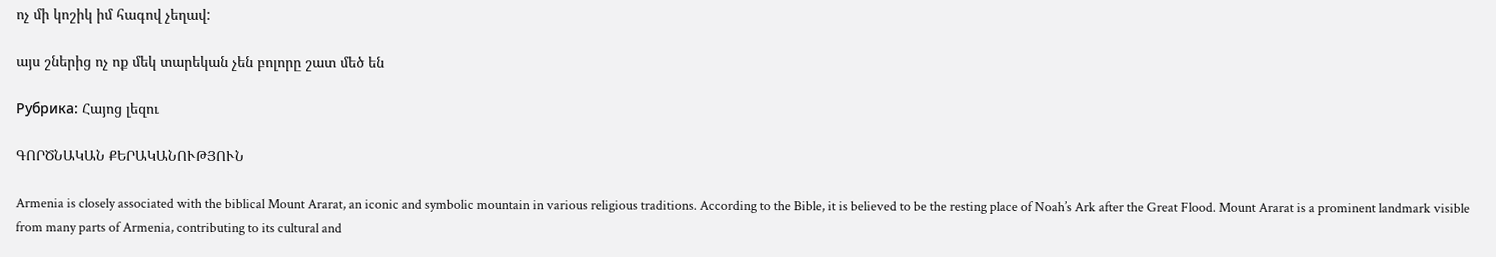ոչ մի կոշիկ իմ հագով չեղավ:

այս շներից ոչ ոք մեկ տարեկան չեն բոլորը շատ մեծ են

Рубрика: Հայոց լեզու

ԳՈՐԾՆԱԿԱՆ ՔԵՐԱԿԱՆՈՒԹՅՈՒՆ

Armenia is closely associated with the biblical Mount Ararat, an iconic and symbolic mountain in various religious traditions. According to the Bible, it is believed to be the resting place of Noah’s Ark after the Great Flood. Mount Ararat is a prominent landmark visible from many parts of Armenia, contributing to its cultural and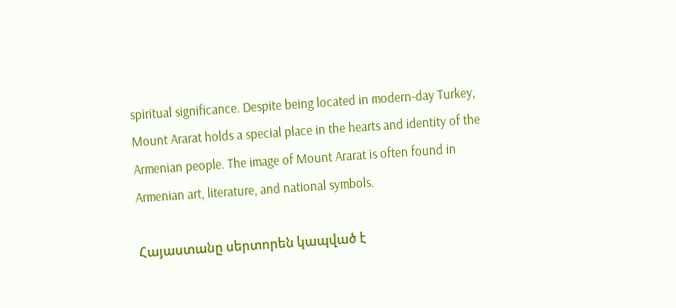spiritual significance. Despite being located in modern-day Turkey, Mount Ararat holds a special place in the hearts and identity of the Armenian people. The image of Mount Ararat is often found in Armenian art, literature, and national symbols.

Հայաստանը սերտորեն կապված է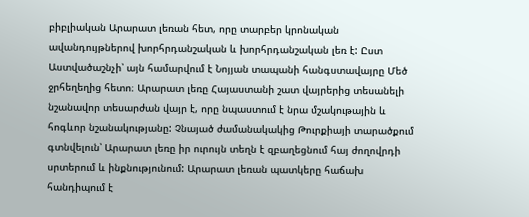բիբլիական Արարատ լեռան հետ, որը տարբեր կրոնական ավանդույթներով խորհրդանշական և խորհրդանշական լեռ է: Ըստ Աստվածաշնչի՝ այն համարվում է Նոյյան տապանի հանգստավայրը Մեծ ջրհեղեղից հետո։ Արարատ լեռը Հայաստանի շատ վայրերից տեսանելի նշանավոր տեսարժան վայր է, որը նպաստում է նրա մշակութային և հոգևոր նշանակությանը: Չնայած ժամանակակից Թուրքիայի տարածքում գտնվելուն՝ Արարատ լեռը իր ուրույն տեղն է զբաղեցնում հայ ժողովրդի սրտերում և ինքնությունում: Արարատ լեռան պատկերը հաճախ հանդիպում է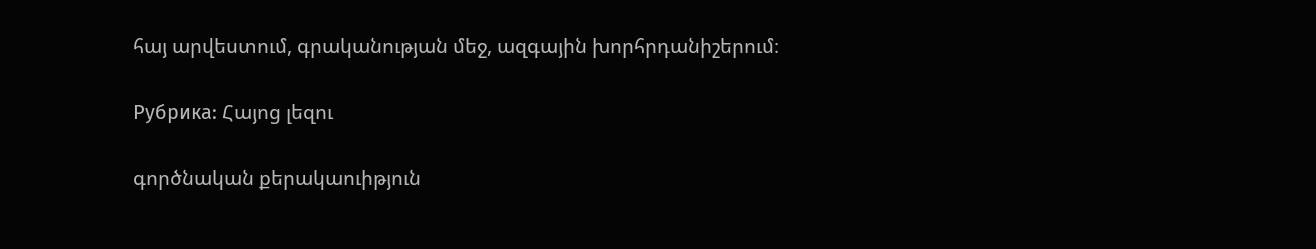հայ արվեստում, գրականության մեջ, ազգային խորհրդանիշերում։

Рубрика: Հայոց լեզու

գործնական քերակաուիթյուն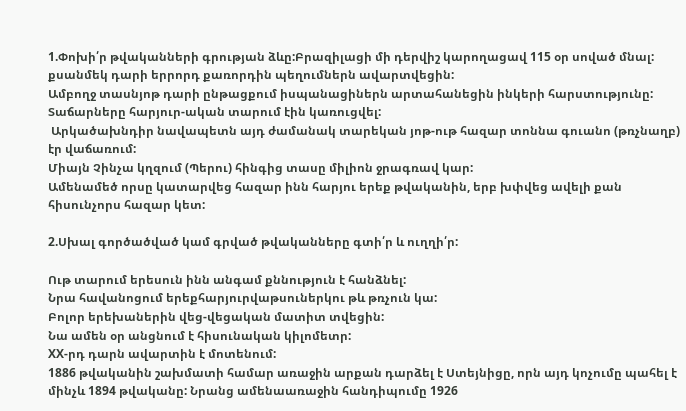1.Փոխի՛ր թվականների գրության ձևը:Բրազիլացի մի դերվիշ կարողացավ 115 օր սոված մնալ:
քսանմեկ դարի երրորդ քառորդին պեղումներն ավարտվեցին:
Ամբողջ տասնյոթ դարի ընթացքում իսպանացիներն արտահանեցին ինկերի հարստությունը:
Տաճարները հարյուր-ական տարում էին կառուցվել:
 Արկածախնդիր նավապետն այդ ժամանակ տարեկան յոթ-ութ հազար տոննա գուանո (թռչնաղբ) էր վաճառում:
Միայն Չինչա կղզում (Պերու) հինգից տասը միլիոն ջրագռավ կար:
Ամենամեծ որսը կատարվեց հազար ինն հարյու երեք թվականին, երբ խփվեց ավելի քան հիսունչորս հազար կետ:

2.Սխալ գործածված կամ գրված թվականները գտի՛ր և ուղղի՛ր:

Ութ տարում երեսուն ինն անգամ քննություն է հանձնել:
Նրա հավանոցում երեքհարյուրվաթսուներկու թև թռչուն կա:
Բոլոր երեխաներին վեց-վեցական մատիտ տվեցին:
Նա ամեն օր անցնում է հիսունական կիլոմետր:
ХХ-րդ դարն ավարտին է մոտենում:
1886 թվականին շախմատի համար առաջին արքան դարձել է Ստեյնիցը, որն այդ կոչումը պահել է մինչև 1894 թվականը: Նրանց ամենաառաջին հանդիպումը 1926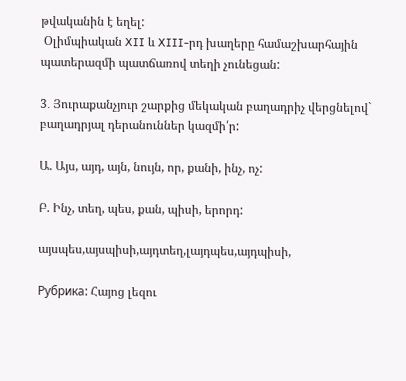թվականին է եղել:
 Օլիմպիական XII և XIII-րդ խաղերը համաշխարհային պատերազմի պատճառով տեղի չունեցան:

3․ Յուրաքանչյուր շարքից մեկական բաղադրիչ վերցնելով` բաղադրյալ դերանուններ կազմի՛ր:

Ա. Այս, այդ, այն, նույն, որ, քանի, ինչ, ոչ:

Բ. Ինչ, տեղ, պես, քան, պիսի, երորդ:

այսպես,այսպիսի,այդտեղ,լայդպես,այդպիսի,

Рубрика: Հայոց լեզու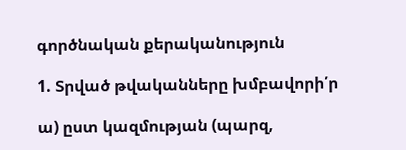գործնական քերականություն

1. Տրված թվականները խմբավորի՛ր

ա) ըստ կազմության (պարզ,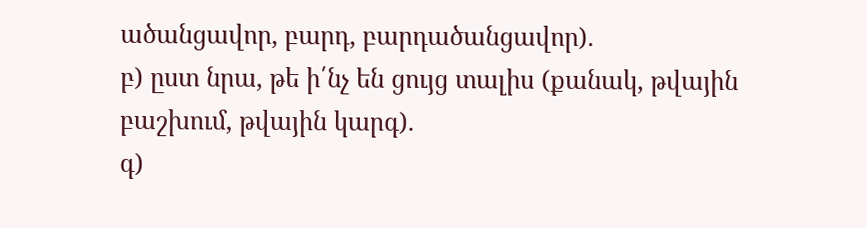ածանցավոր, բարդ, բարդածանցավոր).
բ) ըստ նրա, թե ի՛նչ են ցույց տալիս (քանակ, թվային բաշխում, թվային կարգ).
գ)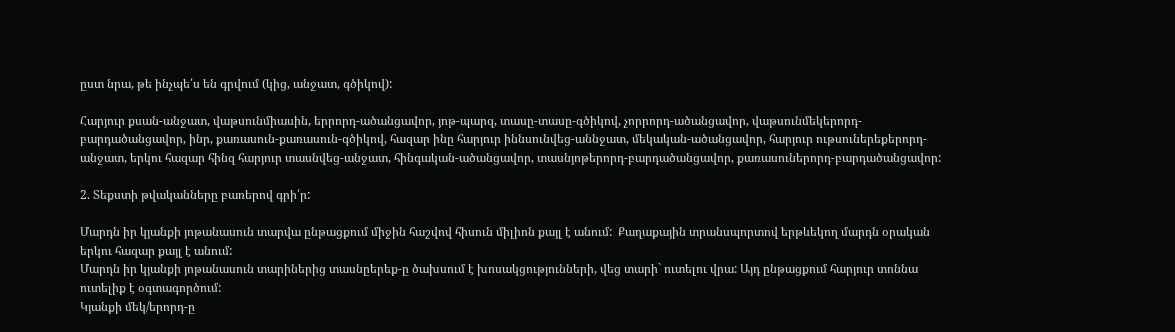ըստ նրա, թե ինչպե՛ս են գրվում (կից, անջատ, գծիկով):

Հարյուր քսան-անջատ, վաթսունմիասին, երրորդ-ածանցավոր, յոթ-պարզ, տասը-տասը-գծիկով, չորրորդ-ածանցավոր, վաթսունմեկերորդ-բարդածանցավոր, ինր, քառասուն-քառասուն-գծիկով, հազար ինը հարյուր իննսունվեց-աննջատ, մեկական-ածանցավոր, հարյուր ութսուներեքերորդ-անջատ, երկու հազար հինզ հարյուր տասնվեց-անջատ, հինգական-ածանցավոր, տասնյոթերորդ-բարդածանցավոր, քառասուներորդ-բարդածանցավոր:

2. Տեքստի թվականները բառերով գրի՛ր:

Մարդն իր կյանքի յոթանասուն տարվա ընթացքում միջին հաշվով հիսուն միլիոն քայլ է անում:  Քաղաքային տրանսպորտով երթևեկող մարդն օրական երկու հազար քայլ է անում:
Մարդն իր կյանքի յոթանասուն տարիներից տասնըերեք-ը ծախսում է խոսակցությունների, վեց տարի` ուտելու վրա: Այդ ընթացքում հարյուր տոննա ուտելիք է օգտագործում:
Կյանքի մեկ/երորդ-ը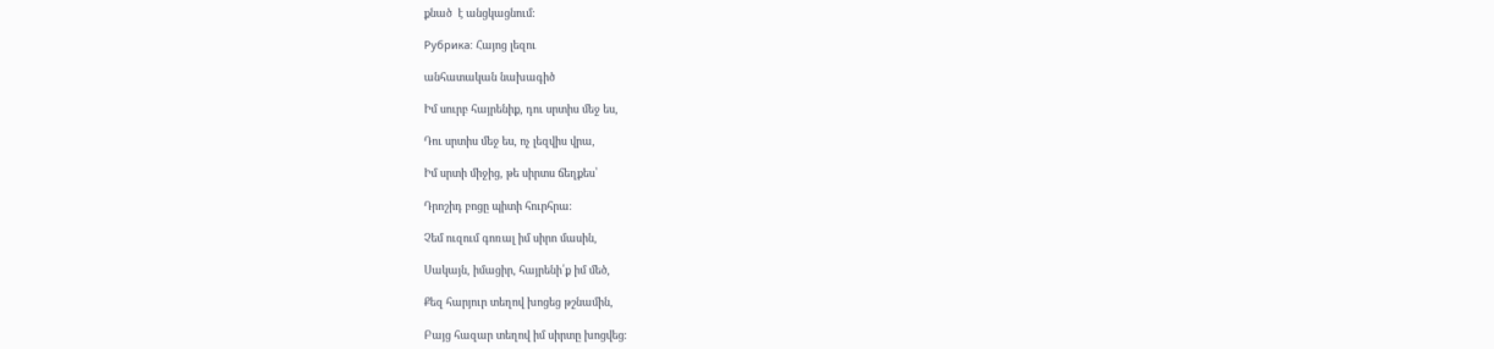քնած  է անցկացնում:

Рубрика: Հայոց լեզու

անհատական նախագիծ

Իմ սուրբ հայրենիք, դու սրտիս մեջ ես,

Դու սրտիս մեջ ես, ոչ լեզվիս վրա,

Իմ սրտի միջից, թե սիրտս ճեղքես՝

Դրոշիդ բոցը պիտի հուրհրա։

Չեմ ուզում գոռալ իմ սիրո մասին,

Սակայն, իմացիր, հայրենի՛ք իմ մեծ,

Քեզ հարյուր տեղով խոցեց թշնամին,

Բայց հազար տեղով իմ սիրտը խոցվեց։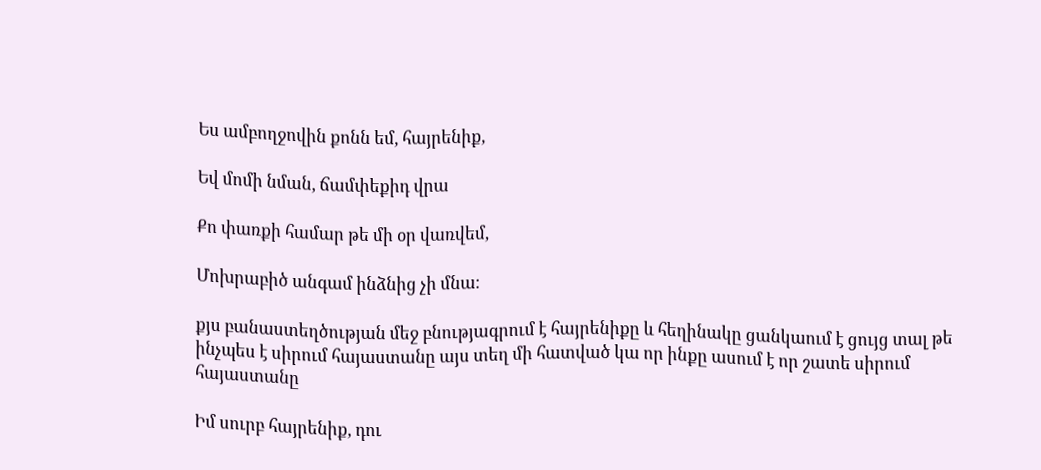Ես ամբողջովին քոնն եմ, հայրենիք,

Եվ մոմի նման, ճամփեքիդ վրա

Քո փառքի համար թե մի օր վառվեմ,

Մոխրաբիծ անգամ ինձնից չի մնա։

քյս բանաստեղծության մեջ բնությագրում է հայրենիքը և հեղինակը ցանկաում է ցույց տալ թե ինչպես է սիրում հայաստանը այս տեղ մի հատված կա որ ինքը ասում է որ շատե սիրում հայաստանը

Իմ սուրբ հայրենիք, դու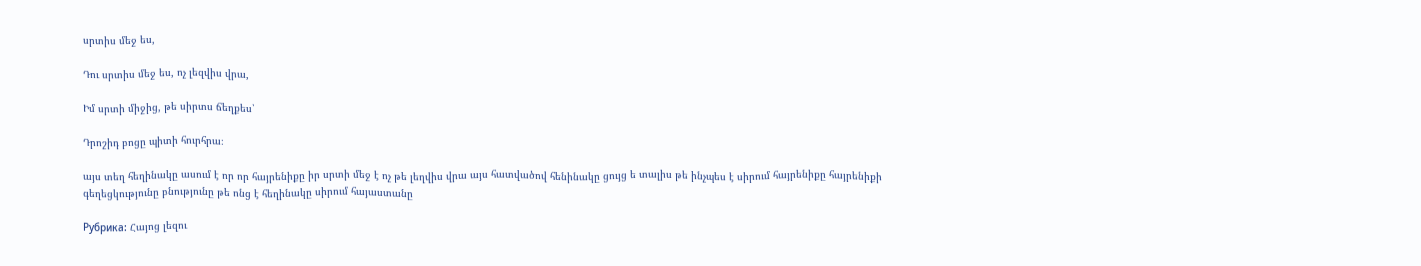սրտիս մեջ ես,

Դու սրտիս մեջ ես, ոչ լեզվիս վրա,

Իմ սրտի միջից, թե սիրտս ճեղքես՝

Դրոշիդ բոցը պիտի հուրհրա։

այս տեղ հեղինակը ասում է որ որ հայրենիքը իր սրտի մեջ է ոչ թե լեղվիս վրա այս հատվածով հենինակը ցույց ե տալիս թե ինչպես է սիրում հայրենիքը հայրենիքի գեղեցկությունը բնությունը թե ոնց է հեղինակը սիրում հայաստանը

Рубрика: Հայոց լեզու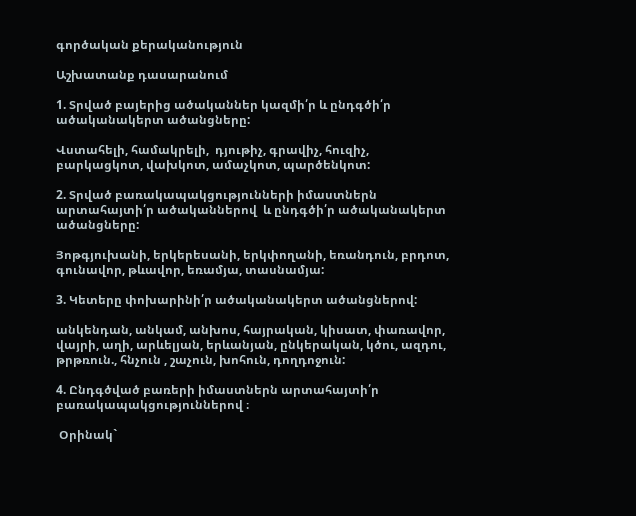գործական քերականություն

Աշխատանք դասարանում

1. Տրված բայերից ածականներ կազմի՛ր և ընդգծի՛ր  ածականակերտ ածանցները:

Վստահելի, համակրելի,  դյութիչ, գրավիչ, հուզիչ, բարկացկոտ, վախկոտ, ամաչկոտ, պարծենկոտ:

2. Տրված բառակապակցությունների իմաստներն արտահայտի՛ր ածականներով  և ընդգծի՛ր ածականակերտ ածանցները:

Յոթգյուխանի, երկերեսանի, երկփողանի, եռանդուն, բրդոտ, գունավոր, թևավոր, եռամյա, տասնամյա:

3. Կետերը փոխարինի՛ր ածականակերտ ածանցներով:

անկենդան, անկամ, անխոս, հայրական, կիսատ, փառավոր, վայրի, աղի, արևելյան, երևանյան, ընկերական, կծու, ազդու, թրթռուն., հնչուն , շաչուն, խոհուն, դողդոջուն:

4. Ընդգծված բառերի իմաստներն արտահայտի՛ր բառակապակցություններով ։

 Օրինակ`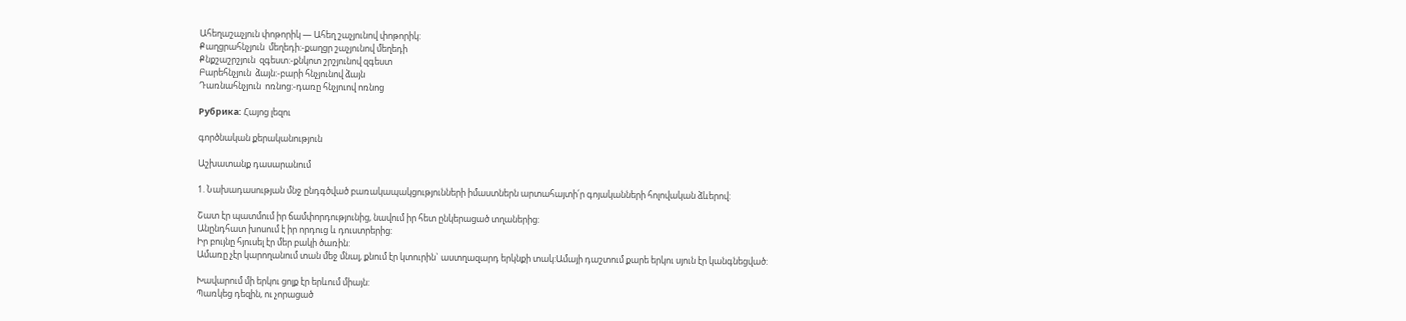Ահեղաշաչյուն փոթորիկ — Ահեղ շաչյունով փոթորիկ:
Քաղցրահնչյուն  մեղեդի:-քաղցր շաչյունով մեղեդի
Քնքշաշրշյուն  զգեստ:-քնկոտ շրշյունով զգեստ
Բարեհնչյուն  ձայն:-բարի հնչյունով ձայն
Դառնահնչյուն  ոռնոց:-դառը հնչյուով ոռնոց

Рубрика: Հայոց լեզու

գործնական քերականություն

Աշխատանք դասարանում

1. Նախադասության մնջ ընդգծված բառակապակցությունների իմաստներն արտահայտի՛ր գոյականների հոլովական ձևերով:

Շատ էր պատմում իր ճամփորդությունից, նավում իր հետ ընկերացած տղաներից:
Անընդհատ խոսում է իր որդուց և դուստրերից:
Իր բույնը հյուսել էր մեր բակի ծառին:
Ամառը չէր կարողանում տան մեջ մնալ, քնում էր կտուրին` աստղազարդ երկնքի տակ:Ամայի դաշտում քարե երկու սյուն էր կանգնեցված:

Խավարում մի երկու ցոլք էր երևում միայն:
Պառկեց դեզին, ու չորացած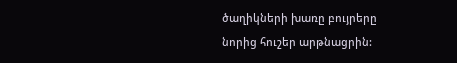ծաղիկների խառը բույրերը նորից հուշեր արթնացրին: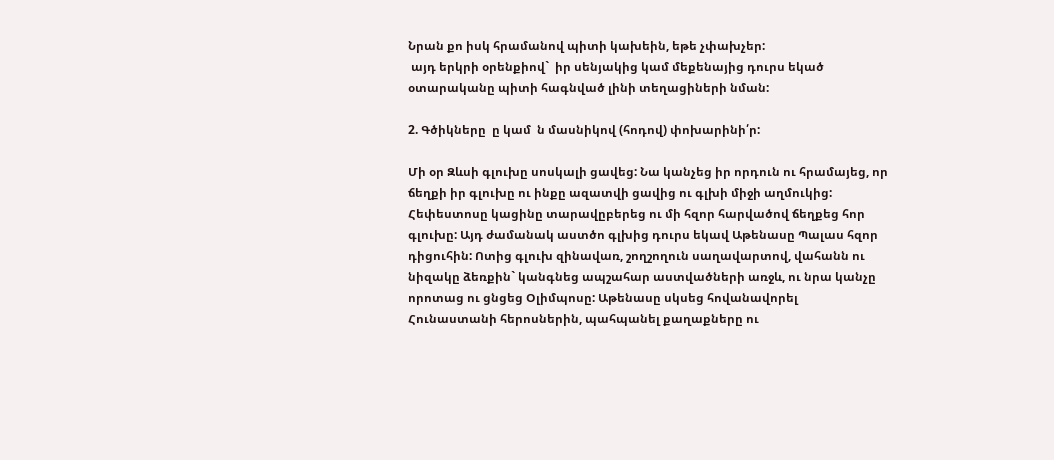Նրան քո իսկ հրամանով պիտի կախեին, եթե չփախչեր:
 այդ երկրի օրենքիով`  իր սենյակից կամ մեքենայից դուրս եկած օտարականը պիտի հագնված լինի տեղացիների նման:

2. Գծիկները  ը կամ  ն մասնիկով (հոդով) փոխարինի՛ր:

Մի օր Զևսի գլուխը սոսկալի ցավեց: Նա կանչեց իր որդուն ու հրամայեց, որ ճեղքի իր գլուխը ու ինքը ազատվի ցավից ու գլխի միջի աղմուկից: Հեփեստոսը կացինը տարավըբերեց ու մի հզոր հարվածով ճեղքեց հոր գլուխը: Այդ ժամանակ աստծո գլխից դուրս եկավ Աթենասը Պալաս հզոր դիցուհին: Ոտից գլուխ զինավառ, շողշողուն սաղավարտով, վահանն ու նիզակը ձեռքին` կանգնեց ապշահար աստվածների առջև, ու նրա կանչը որոտաց ու ցնցեց Օլիմպոսը: Աթենասը սկսեց հովանավորել Հունաստանի հերոսներին, պահպանել քաղաքները ու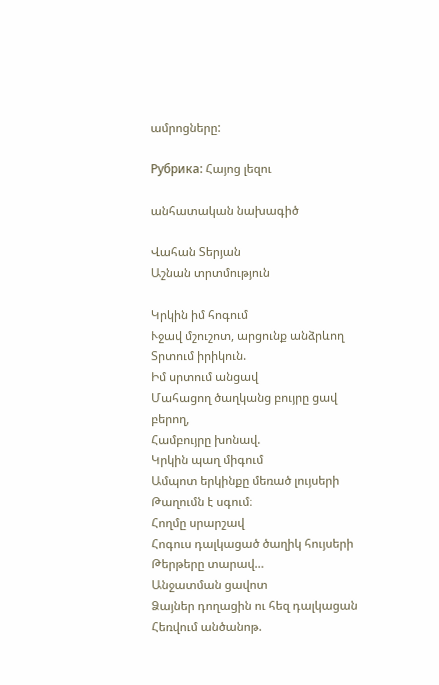ամրոցները:

Рубрика: Հայոց լեզու

անհատական նախագիծ

Վահան Տերյան
Աշնան տրտմություն

Կրկին իմ հոգում
Ւջավ մշուշոտ, արցունք անձրևող
Տրտում իրիկուն.
Իմ սրտում անցավ
Մահացող ծաղկանց բույրը ցավ բերող,
Համբույրը խոնավ.
Կրկին պաղ միգում
Ամպոտ երկինքը մեռած լույսերի
Թաղումն է սգում։
Հողմը սրարշավ
Հոգուս դալկացած ծաղիկ հույսերի
Թերթերը տարավ…
Անջատման ցավոտ
Ձայներ դողացին ու հեզ դալկացան
Հեռվում անծանոթ.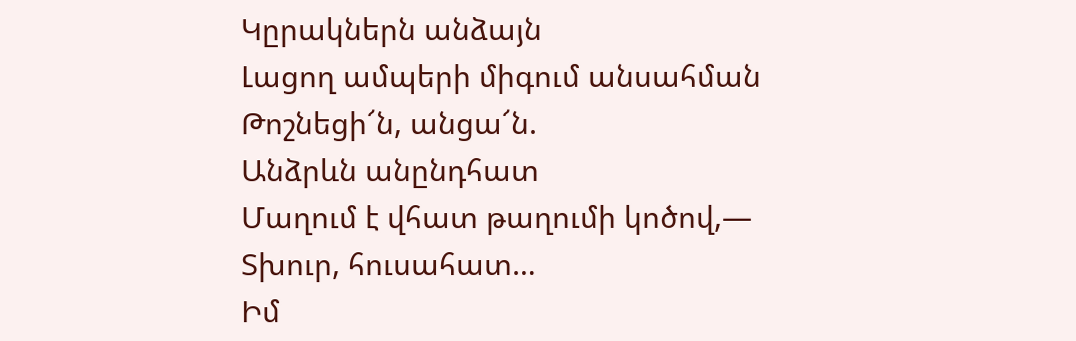Կըրակներն անձայն
Լացող ամպերի միգում անսահման
Թոշնեցի՜ն, անցա՜ն.
Անձրևն անընդհատ
Մաղում է վհատ թաղումի կոծով,—
Տխուր, հուսահատ…
Իմ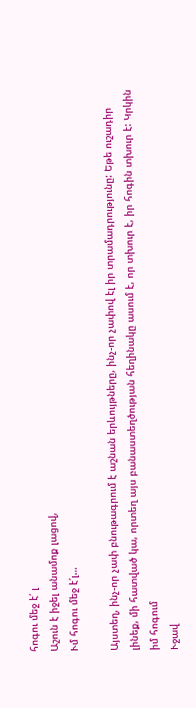հոգու մեջ է՛ լ
Աշուն է իջել անամոք լացով,
Ւմ հոգու մեջ է՛լ…

Այստեղ, ինչ-որ չափ բնութագրում է աշնան երևույթները, ինչ-որ չափով էլ իր տրամադրությունը: Եթե ուշադիր լինեք, մի հատված կա, որտեղ այս բանաստեղծության հեղինակը ասում է, որ տխուր է, իր հոգին տխուր է: Կրկին իմ հոգում
Ւջավ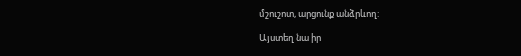մշուշոտ, արցունք անձրևող:

Այստեղ նա իր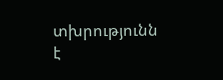տխրությունն է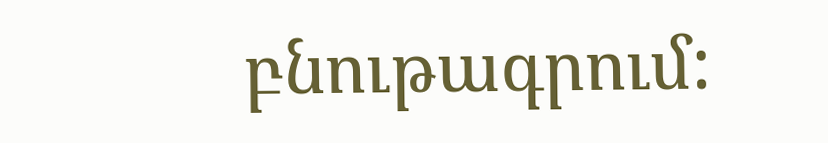բնութագրում: